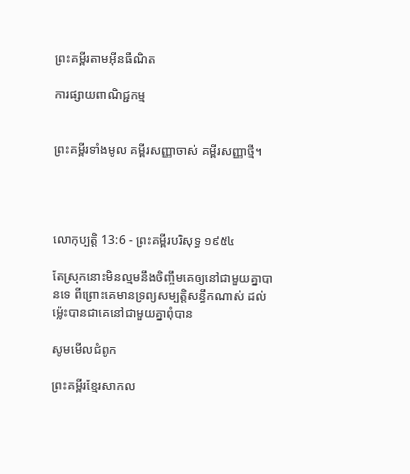ព្រះគម្ពីរតាមអ៊ីនធឺណិត

ការផ្សាយពាណិជ្ជកម្ម


ព្រះគម្ពីរទាំងមូល គម្ពីរសញ្ញាចាស់ គម្ពីរសញ្ញាថ្មី។




លោកុ‌ប្បត្តិ 13:6 - ព្រះគម្ពីរបរិសុទ្ធ ១៩៥៤

តែស្រុកនោះមិនល្មមនឹងចិញ្ចឹមគេឲ្យនៅជាមួយគ្នាបានទេ ពីព្រោះគេមានទ្រព្យសម្បត្តិសន្ធឹកណាស់ ដល់ម៉្លេះបានជាគេនៅជាមួយគ្នាពុំបាន

សូមមើលជំពូក

ព្រះគម្ពីរខ្មែរសាកល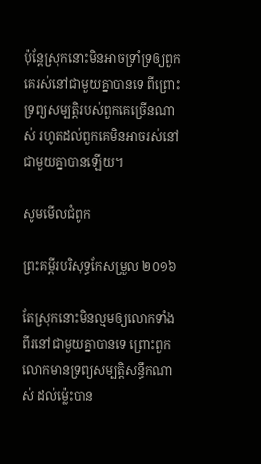ប៉ុន្តែស្រុកនោះមិនអាចទ្រាំទ្រឲ្យពួកគេរស់នៅជាមួយគ្នាបានទេ ពីព្រោះទ្រព្យសម្បត្តិរបស់ពួកគេច្រើនណាស់ រហូតដល់ពួកគេមិនអាចរស់នៅជាមួយគ្នាបានឡើយ។

សូមមើលជំពូក

ព្រះគម្ពីរបរិសុទ្ធកែសម្រួល ២០១៦

តែស្រុកនោះមិនល្មមឲ្យលោកទាំងពីរនៅជា‌មួយគ្នាបានទេ ព្រោះពួកលោកមានទ្រព្យសម្បត្តិសន្ធឹកណាស់ ដល់ម៉្លេះបាន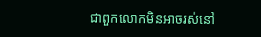ជាពួកលោកមិនអាចរស់នៅ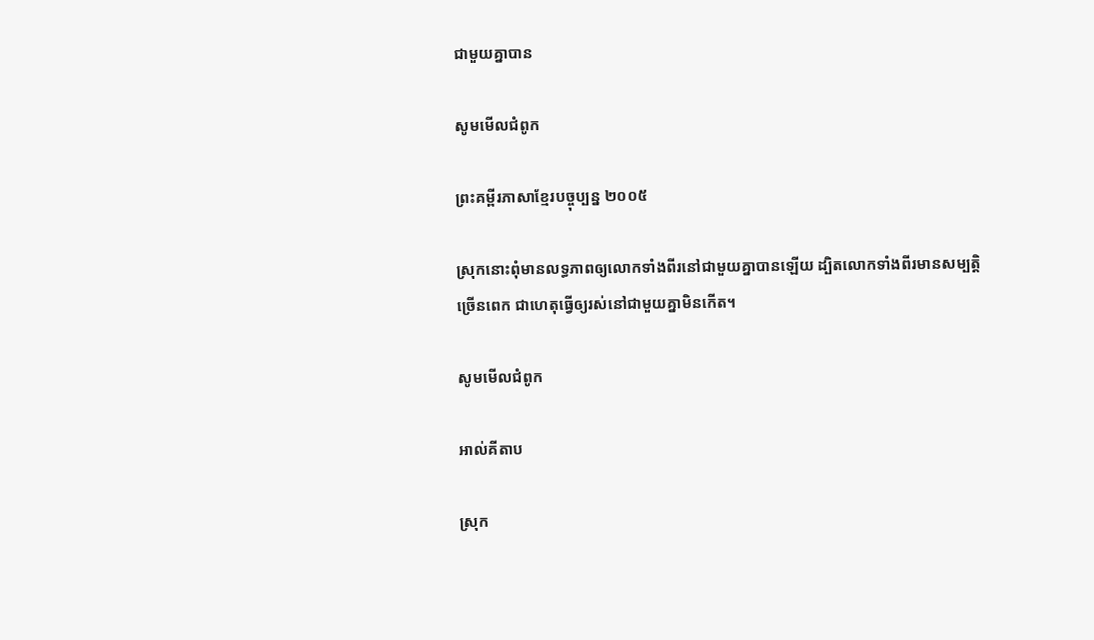ជា‌មួយគ្នាបាន

សូមមើលជំពូក

ព្រះគម្ពីរភាសាខ្មែរបច្ចុប្បន្ន ២០០៥

ស្រុកនោះពុំមានលទ្ធ‌ភាពឲ្យលោកទាំងពីរនៅជាមួយគ្នាបានឡើយ ដ្បិតលោកទាំងពីរមានសម្បត្តិច្រើនពេក ជាហេតុធ្វើឲ្យរស់នៅជាមួយគ្នាមិនកើត។

សូមមើលជំពូក

អាល់គីតាប

ស្រុក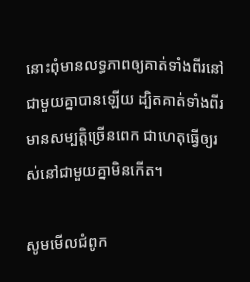នោះពុំមានលទ្ធភាពឲ្យគាត់ទាំងពីរនៅជាមួយគ្នាបានឡើយ ដ្បិតគាត់ទាំងពីរមានសម្បត្តិច្រើនពេក ជាហេតុធ្វើឲ្យរស់នៅជាមួយគ្នាមិនកើត។

សូមមើលជំពូក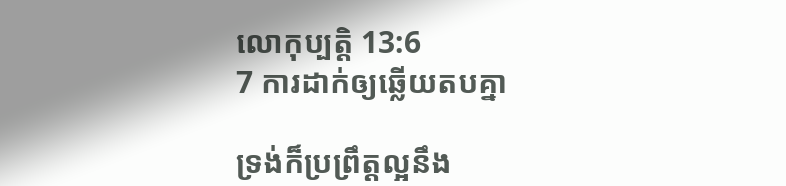លោកុ‌ប្បត្តិ 13:6
7 ការដាក់ឲ្យឆ្លើយតបគ្នា

ទ្រង់ក៏ប្រព្រឹត្តល្អនឹង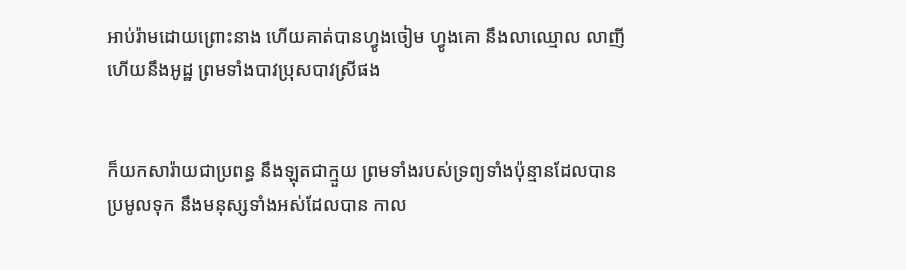អាប់រ៉ាមដោយព្រោះនាង ហើយគាត់បានហ្វូងចៀម ហ្វូងគោ នឹងលាឈ្មោល លាញី ហើយនឹងអូដ្ឋ ព្រមទាំងបាវប្រុសបាវស្រីផង


ក៏យកសារ៉ាយជាប្រពន្ធ នឹងឡុតជាក្មួយ ព្រមទាំងរបស់ទ្រព្យទាំងប៉ុន្មានដែលបានប្រមូលទុក នឹងមនុស្សទាំងអស់ដែលបាន កាល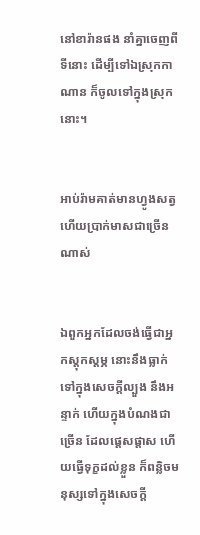នៅខារ៉ានផង នាំគ្នាចេញពីទីនោះ ដើម្បីទៅឯស្រុកកាណាន ក៏ចូលទៅក្នុងស្រុកនោះ។


អាប់រ៉ាមគាត់មានហ្វូងសត្វ ហើយប្រាក់មាសជាច្រើនណាស់


ឯពួកអ្នកដែលចង់ធ្វើជាអ្នកស្តុក‌ស្តម្ភ នោះនឹងធ្លាក់ទៅក្នុងសេចក្ដីល្បួង នឹងអន្ទាក់ ហើយក្នុងបំណងជាច្រើន ដែលផ្តេសផ្តាស ហើយធ្វើទុក្ខដល់ខ្លួន ក៏ពន្លិចមនុស្សទៅក្នុងសេចក្ដី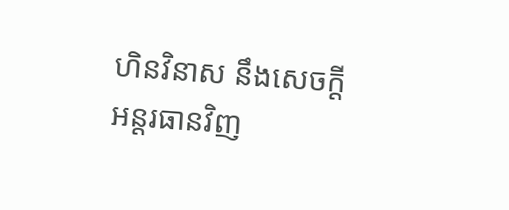ហិន‌វិនាស នឹងសេចក្ដីអន្តរ‌ធានវិញ